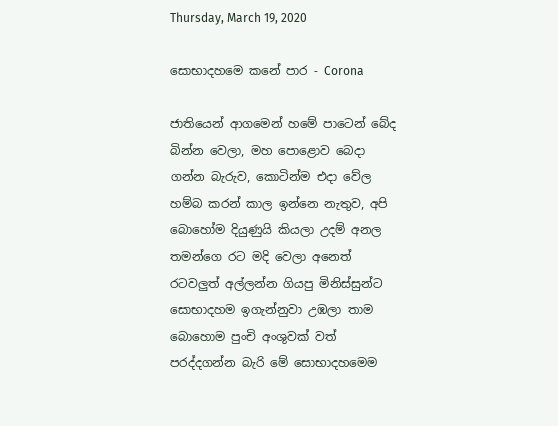Thursday, March 19, 2020

සොභාදහමෙ කනේ පාර - Corona

ජාතියෙන් ආගමෙන් හමේ පාටෙන් බේද බින්න වෙලා, මහ පොළොව බෙදා ගන්න බැරුව, කොටින්ම එදා වේල හම්බ කරන් කාල ඉන්නෙ නැතුව, අපි බොහෝම දියුණුයි කියලා උදම් අනල තමන්ගෙ රට මදි වෙලා අනෙත් රටවලුත් අල්ලන්න ගියපු මිනිස්සුන්ට සොභාදහම ඉගැන්නුවා උඹලා තාම බොහොම පුංචි අංශුවක් වත් පරද්දගන්න බැරි මේ සොභාදහමෙම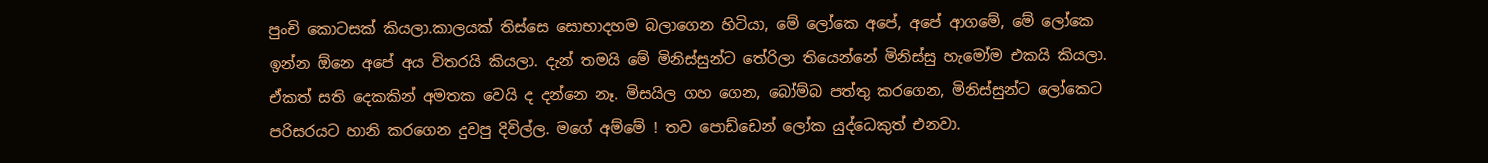පුංචි කොටසක් කියලා.කාලයක් තිස්සෙ සොභාදහම බලාගෙන හිටියා, මේ ලෝකෙ අපේ, අපේ ආගමේ, මේ ලෝකෙ ඉන්න ඕනෙ අපේ අය විතරයි කියලා. දැන් තමයි මේ මිනිස්සුන්ට තේරිලා තියෙන්නේ මිනිස්සු හැමෝම එකයි කියලා. ඒකත් සති දෙකකින් අමතක වෙයි ද දන්නෙ නෑ. මිසයිල ගහ ගෙන, බෝම්බ පත්තු කරගෙන, මිනිස්සුන්ට ලෝකෙට පරිසරයට හානි කරගෙන දුවපු දිවිල්ල. මගේ අම්මේ ! තව පොඩ්ඩෙන් ලෝක යුද්ධෙකුත් එනවා.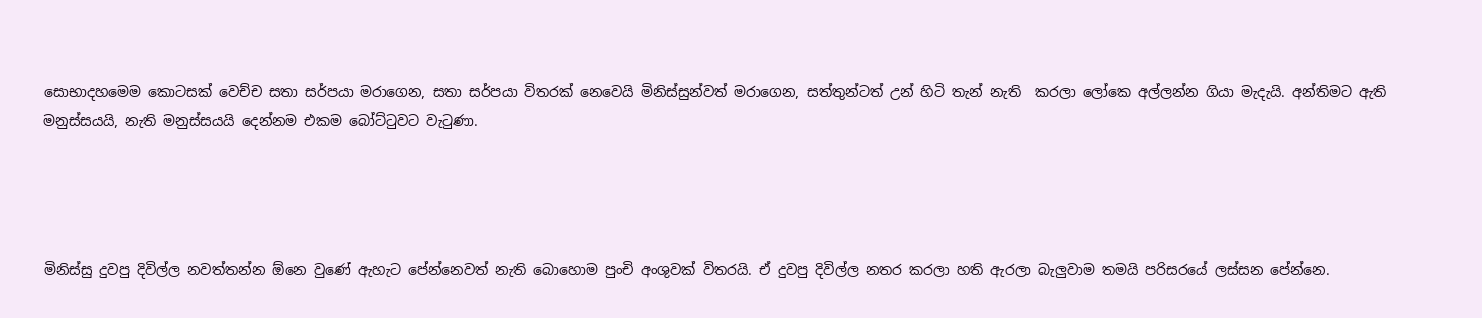සොභාදහමෙම කොටසක් වෙච්ච සතා සර්පයා මරාගෙන, සතා සර්පයා විතරක් නෙවෙයි මිනිස්සුන්වත් මරාගෙන, සත්තුන්ටත් උන් හිටි තැන් නැති  කරලා ලෝකෙ අල්ලන්න ගියා මැදැයි. අන්තිමට ඇති මනුස්සයයි, නැති මනුස්සයයි දෙන්නම එකම බෝට්ටුවට වැටුණා.




මිනිස්සු දුවපු දිවිල්ල නවත්තන්න ඕනෙ වුණේ ඇහැට පේන්නෙවත් නැති බොහොම පුංචි අංශුවක් විතරයි. ඒ දුවපු දිවිල්ල නතර කරලා හති ඇරලා බැලුවාම තමයි පරිසරයේ ලස්සන පේන්නෙ.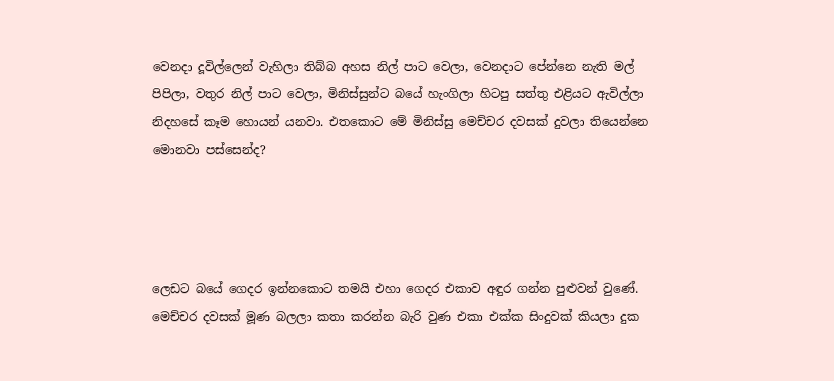වෙනදා දූවිල්ලෙන් වැහිලා තිබ්බ අහස නිල් පාට වෙලා, වෙනදාට පේන්නෙ නැති මල් පිපිලා, වතුර නිල් පාට වෙලා, මිනිස්සුන්ට බයේ හැංගිලා හිටපු සත්තු එළියට ඇවිල්ලා නිදහසේ කෑම හොයන් යනවා. එතකොට මේ මිනිස්සු මෙච්චර දවසක් දුවලා තියෙන්නෙ මොනවා පස්සෙන්ද?




ලෙඩට බයේ ගෙදර ඉන්නකොට තමයි එහා ගෙදර එකාව අඳුර ගන්න පුළුවන් වුණේ. මෙච්චර දවසක් මූණ බලලා කතා කරන්න බැරි වුණ එකා එක්ක සිංදුවක් කියලා දුක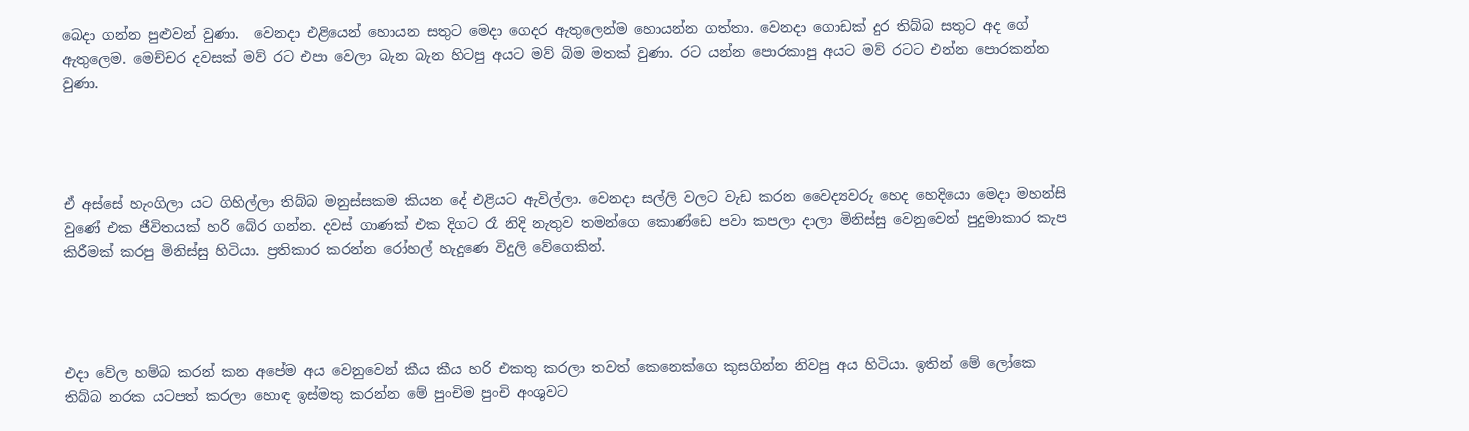බෙදා ගන්න පුළුවන් වුණා.  වෙනදා එළියෙන් හොයන සතුට මෙදා ගෙදර ඇතුලෙන්ම හොයන්න ගත්තා. වෙනදා ගොඩක් දුර තිබ්බ සතුට අද ගේ ඇතුලෙම. මෙච්චර දවසක් මව් රට එපා වෙලා බැන බැන හිටපු අයට මව් බිම මතක් වුණා. රට යන්න පොරකාපු අයට මව් රටට එන්න පොරකන්න වුණා.




ඒ අස්සේ හැංගිලා යට ගිහිල්ලා තිබ්බ මනුස්සකම කියන දේ එළියට ඇවිල්ලා. වෙනදා සල්ලි වලට වැඩ කරන වෛද්‍යවරු හෙද හෙදියො මෙදා මහන්සි වුණේ එක ජීවිතයක් හරි බේර ගන්න. දවස් ගාණක් එක දිගට රෑ නිදි නැතුව තමන්ගෙ කොණ්ඩෙ පවා කපලා දාලා මිනිස්සු වෙනුවෙන් පුදුමාකාර කැප කිරීමක් කරපු මිනිස්සු හිටියා. ප්‍රතිකාර කරන්න රෝහල් හැදුණෙ විදුලි වේගෙකින්.




එදා වේල හම්බ කරන් කන අපේම අය වෙනුවෙන් කීය කීය හරි එකතු කරලා තවත් කෙනෙක්ගෙ කුසගින්න නිවපු අය හිටියා. ඉතින් මේ ලෝකෙ තිබ්බ නරක යටපත් කරලා හොඳ ඉස්මතු කරන්න මේ පුංචිම පුංචි අංශුවට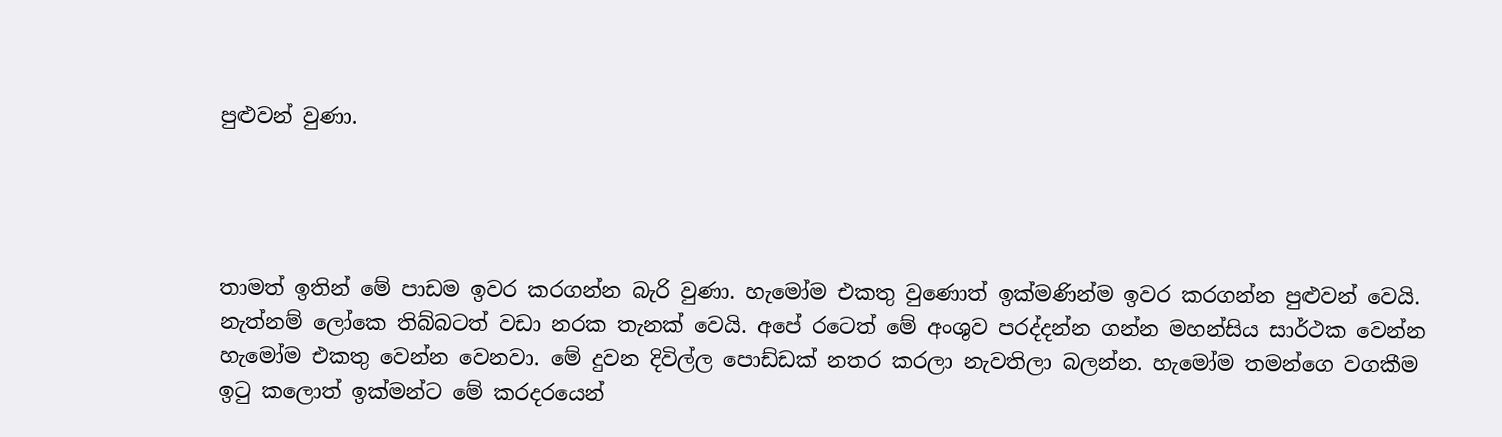පුළුවන් වුණා.




තාමත් ඉතින් මේ පාඩම ඉවර කරගන්න බැරි වුණා. හැමෝම එකතු වුණොත් ඉක්මණින්ම ඉවර කරගන්න පුළුවන් වෙයි. නැත්නම් ලෝකෙ තිබ්බටත් වඩා නරක තැනක් වෙයි. අපේ රටෙත් මේ අංශුව පරද්දන්න ගන්න මහන්සිය සාර්ථක වෙන්න හැමෝම එකතු වෙන්න වෙනවා. මේ දුවන දිවිල්ල පොඩ්ඩක් නතර කරලා නැවතිලා බලන්න. හැමෝම තමන්ගෙ වගකීම ඉටු කලොත් ඉක්මන්ට මේ කරදරයෙන්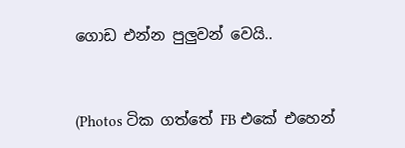ගොඩ එන්න පුලුවන් වෙයි..


(Photos ටික ගත්තේ FB එකේ එහෙන්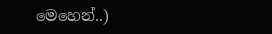මෙහෙන්..)